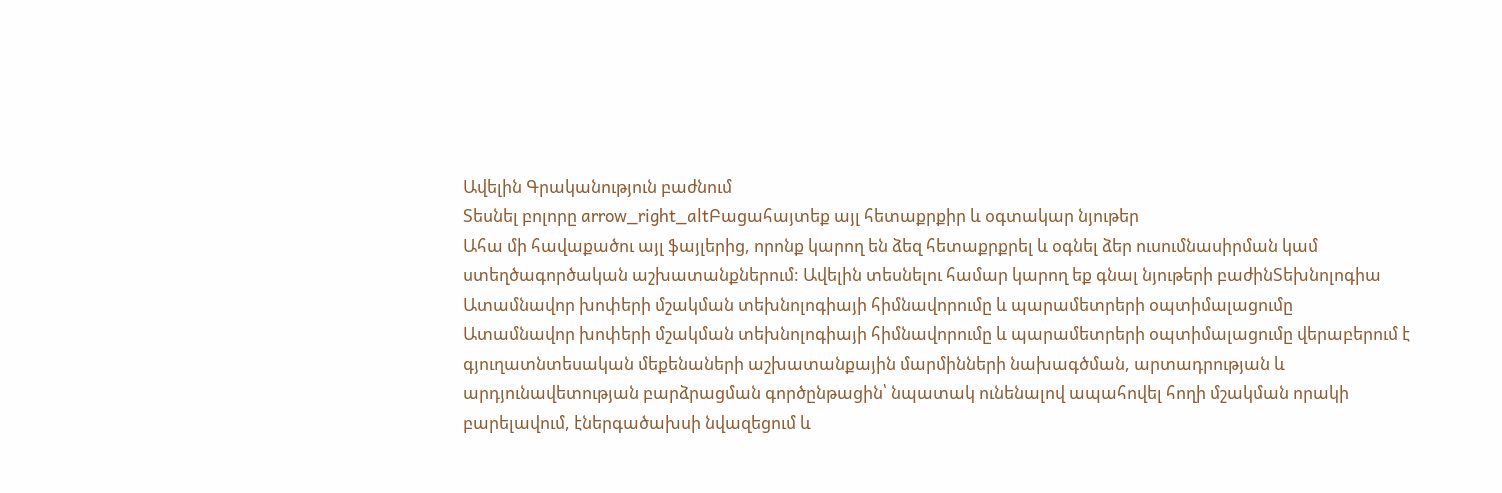Ավելին Գրականություն բաժնում
Տեսնել բոլորը arrow_right_altԲացահայտեք այլ հետաքրքիր և օգտակար նյութեր
Ահա մի հավաքածու այլ ֆայլերից, որոնք կարող են ձեզ հետաքրքրել և օգնել ձեր ուսումնասիրման կամ ստեղծագործական աշխատանքներում: Ավելին տեսնելու համար կարող եք գնալ նյութերի բաժինՏեխնոլոգիա
Ատամնավոր խոփերի մշակման տեխնոլոգիայի հիմնավորումը և պարամետրերի օպտիմալացումը
Ատամնավոր խոփերի մշակման տեխնոլոգիայի հիմնավորումը և պարամետրերի օպտիմալացումը վերաբերում է գյուղատնտեսական մեքենաների աշխատանքային մարմինների նախագծման, արտադրության և արդյունավետության բարձրացման գործընթացին՝ նպատակ ունենալով ապահովել հողի մշակման որակի բարելավում, էներգածախսի նվազեցում և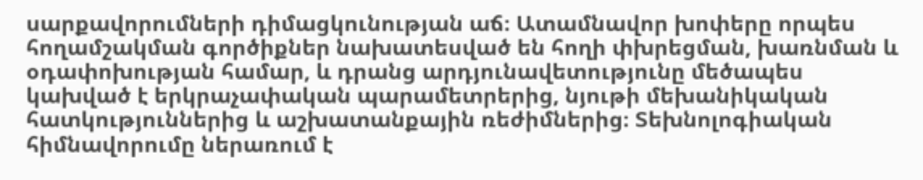սարքավորումների դիմացկունության աճ։ Ատամնավոր խոփերը որպես հողամշակման գործիքներ նախատեսված են հողի փխրեցման, խառնման և օդափոխության համար, և դրանց արդյունավետությունը մեծապես կախված է երկրաչափական պարամետրերից, նյութի մեխանիկական հատկություններից և աշխատանքային ռեժիմներից։ Տեխնոլոգիական հիմնավորումը ներառում է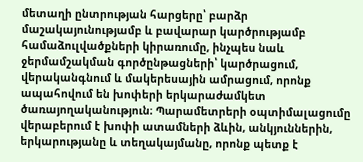մետաղի ընտրության հարցերը՝ բարձր մաշակայունությամբ և բավարար կարծրությամբ համաձուլվածքների կիրառումը, ինչպես նաև ջերմամշակման գործընթացների՝ կարծրացում, վերականգնում և մակերեսային ամրացում, որոնք ապահովում են խոփերի երկարաժամկետ ծառայողականություն։ Պարամետրերի օպտիմալացումը վերաբերում է խոփի ատամների ձևին, անկյուններին, երկարությանը և տեղակայմանը, որոնք պետք է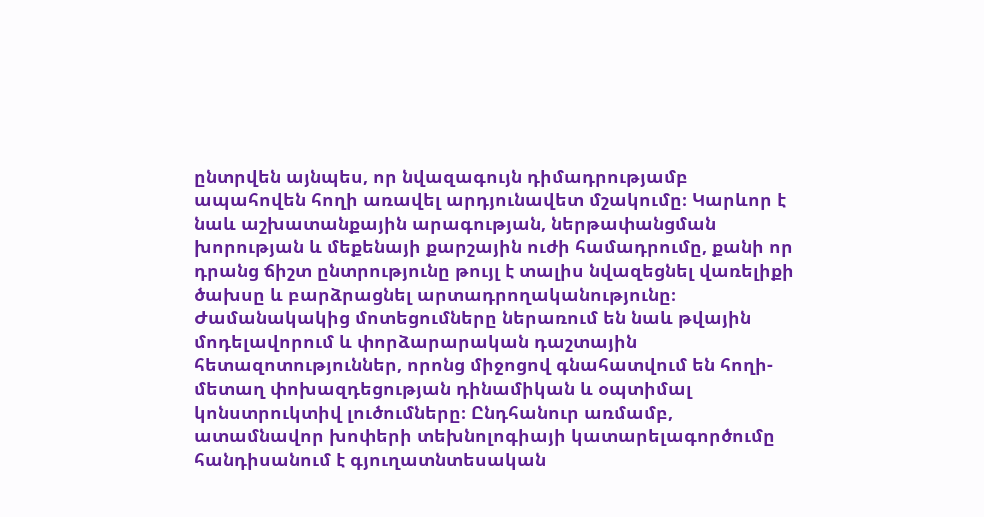ընտրվեն այնպես, որ նվազագույն դիմադրությամբ ապահովեն հողի առավել արդյունավետ մշակումը։ Կարևոր է նաև աշխատանքային արագության, ներթափանցման խորության և մեքենայի քարշային ուժի համադրումը, քանի որ դրանց ճիշտ ընտրությունը թույլ է տալիս նվազեցնել վառելիքի ծախսը և բարձրացնել արտադրողականությունը։ Ժամանակակից մոտեցումները ներառում են նաև թվային մոդելավորում և փորձարարական դաշտային հետազոտություններ, որոնց միջոցով գնահատվում են հողի-մետաղ փոխազդեցության դինամիկան և օպտիմալ կոնստրուկտիվ լուծումները։ Ընդհանուր առմամբ, ատամնավոր խոփերի տեխնոլոգիայի կատարելագործումը հանդիսանում է գյուղատնտեսական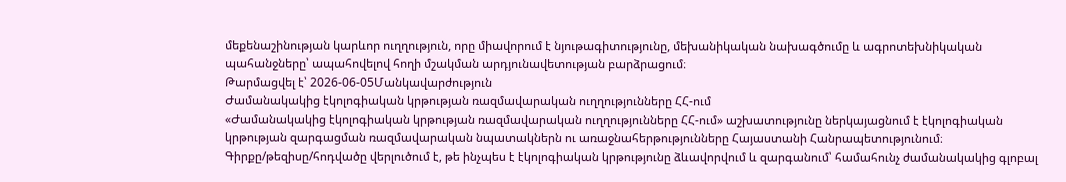մեքենաշինության կարևոր ուղղություն, որը միավորում է նյութագիտությունը, մեխանիկական նախագծումը և ագրոտեխնիկական պահանջները՝ ապահովելով հողի մշակման արդյունավետության բարձրացում։
Թարմացվել է՝ 2026-06-05Մանկավարժություն
Ժամանակակից էկոլոգիական կրթության ռազմավարական ուղղությունները ՀՀ-ում
«Ժամանակակից էկոլոգիական կրթության ռազմավարական ուղղությունները ՀՀ-ում» աշխատությունը ներկայացնում է էկոլոգիական կրթության զարգացման ռազմավարական նպատակներն ու առաջնահերթությունները Հայաստանի Հանրապետությունում։ Գիրքը/թեզիսը/հոդվածը վերլուծում է, թե ինչպես է էկոլոգիական կրթությունը ձևավորվում և զարգանում՝ համահունչ ժամանակակից գլոբալ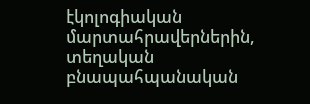էկոլոգիական մարտահրավերներին, տեղական բնապահպանական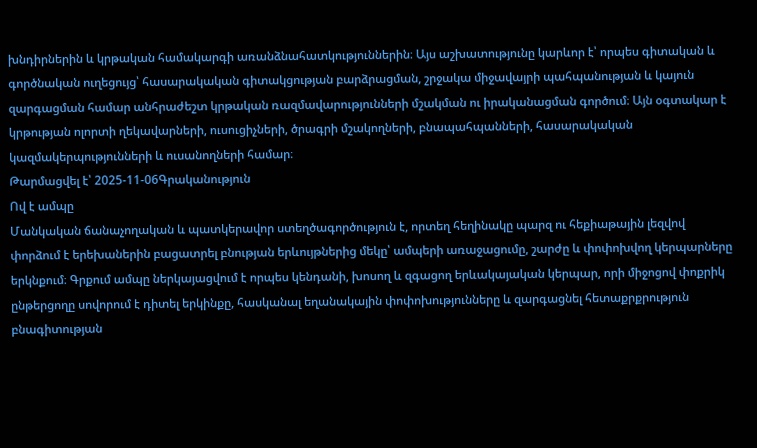խնդիրներին և կրթական համակարգի առանձնահատկություններին։ Այս աշխատությունը կարևոր է՝ որպես գիտական և գործնական ուղեցույց՝ հասարակական գիտակցության բարձրացման, շրջակա միջավայրի պահպանության և կայուն զարգացման համար անհրաժեշտ կրթական ռազմավարությունների մշակման ու իրականացման գործում։ Այն օգտակար է կրթության ոլորտի ղեկավարների, ուսուցիչների, ծրագրի մշակողների, բնապահպանների, հասարակական կազմակերպությունների և ուսանողների համար։
Թարմացվել է՝ 2025-11-06Գրականություն
Ով է ամպը
Մանկական ճանաչողական և պատկերավոր ստեղծագործություն է, որտեղ հեղինակը պարզ ու հեքիաթային լեզվով փորձում է երեխաներին բացատրել բնության երևույթներից մեկը՝ ամպերի առաջացումը, շարժը և փոփոխվող կերպարները երկնքում։ Գրքում ամպը ներկայացվում է որպես կենդանի, խոսող և զգացող երևակայական կերպար, որի միջոցով փոքրիկ ընթերցողը սովորում է դիտել երկինքը, հասկանալ եղանակային փոփոխությունները և զարգացնել հետաքրքրություն բնագիտության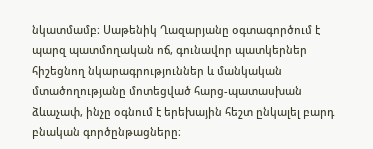նկատմամբ։ Սաթենիկ Ղազարյանը օգտագործում է պարզ պատմողական ոճ, գունավոր պատկերներ հիշեցնող նկարագրություններ և մանկական մտածողությանը մոտեցված հարց-պատասխան ձևաչափ, ինչը օգնում է երեխային հեշտ ընկալել բարդ բնական գործընթացները։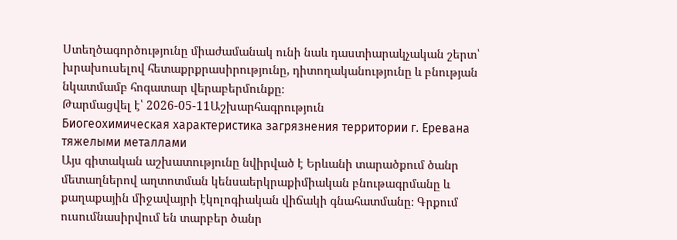Ստեղծագործությունը միաժամանակ ունի նաև դաստիարակչական շերտ՝ խրախուսելով հետաքրքրասիրությունը, դիտողականությունը և բնության նկատմամբ հոգատար վերաբերմունքը։
Թարմացվել է՝ 2026-05-11Աշխարհագրություն
Биогеохимическая характеристика загрязнения территории г. Еревана тяжелыми металлами
Այս գիտական աշխատությունը նվիրված է Երևանի տարածքում ծանր մետաղներով աղտոտման կենսաերկրաքիմիական բնութագրմանը և քաղաքային միջավայրի էկոլոգիական վիճակի գնահատմանը։ Գրքում ուսումնասիրվում են տարբեր ծանր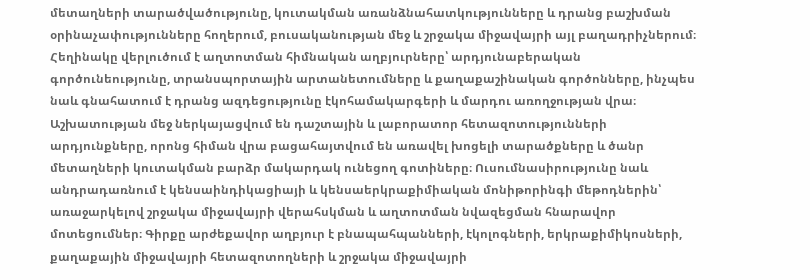մետաղների տարածվածությունը, կուտակման առանձնահատկությունները և դրանց բաշխման օրինաչափությունները հողերում, բուսականության մեջ և շրջակա միջավայրի այլ բաղադրիչներում։ Հեղինակը վերլուծում է աղտոտման հիմնական աղբյուրները՝ արդյունաբերական գործունեությունը, տրանսպորտային արտանետումները և քաղաքաշինական գործոնները, ինչպես նաև գնահատում է դրանց ազդեցությունը էկոհամակարգերի և մարդու առողջության վրա։ Աշխատության մեջ ներկայացվում են դաշտային և լաբորատոր հետազոտությունների արդյունքները, որոնց հիման վրա բացահայտվում են առավել խոցելի տարածքները և ծանր մետաղների կուտակման բարձր մակարդակ ունեցող գոտիները։ Ուսումնասիրությունը նաև անդրադառնում է կենսաինդիկացիայի և կենսաերկրաքիմիական մոնիթորինգի մեթոդներին՝ առաջարկելով շրջակա միջավայրի վերահսկման և աղտոտման նվազեցման հնարավոր մոտեցումներ։ Գիրքը արժեքավոր աղբյուր է բնապահպանների, էկոլոգների, երկրաքիմիկոսների, քաղաքային միջավայրի հետազոտողների և շրջակա միջավայրի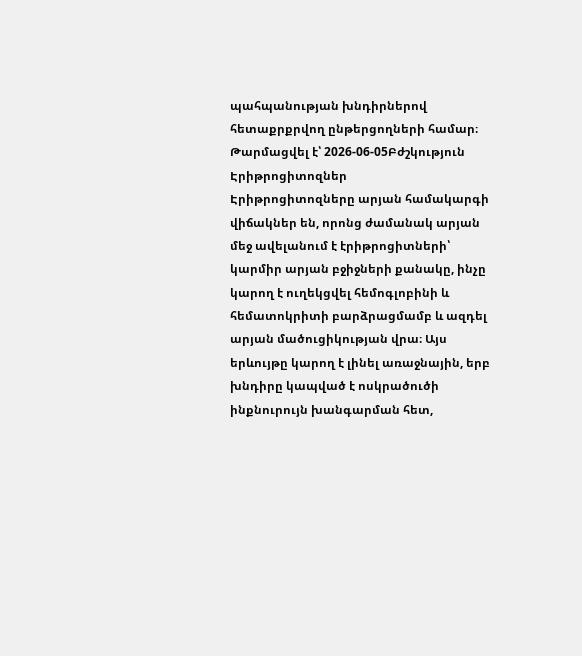պահպանության խնդիրներով հետաքրքրվող ընթերցողների համար։
Թարմացվել է՝ 2026-06-05Բժշկություն
Էրիթրոցիտոզներ
Էրիթրոցիտոզները արյան համակարգի վիճակներ են, որոնց ժամանակ արյան մեջ ավելանում է էրիթրոցիտների՝ կարմիր արյան բջիջների քանակը, ինչը կարող է ուղեկցվել հեմոգլոբինի և հեմատոկրիտի բարձրացմամբ և ազդել արյան մածուցիկության վրա։ Այս երևույթը կարող է լինել առաջնային, երբ խնդիրը կապված է ոսկրածուծի ինքնուրույն խանգարման հետ,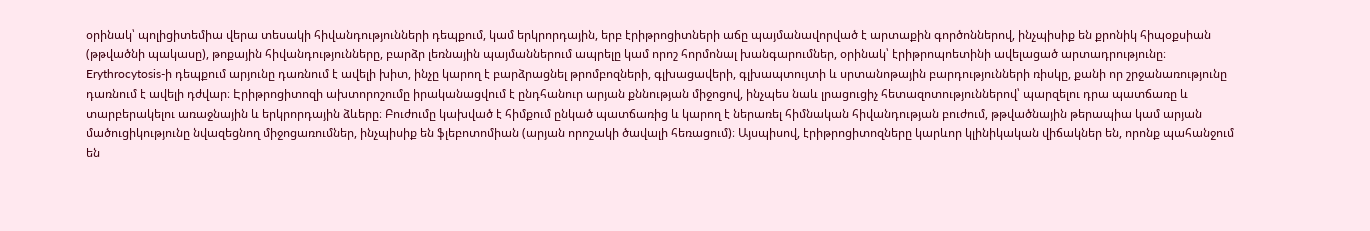օրինակ՝ պոլիցիտեմիա վերա տեսակի հիվանդությունների դեպքում, կամ երկրորդային, երբ էրիթրոցիտների աճը պայմանավորված է արտաքին գործոններով, ինչպիսիք են քրոնիկ հիպօքսիան (թթվածնի պակասը), թոքային հիվանդությունները, բարձր լեռնային պայմաններում ապրելը կամ որոշ հորմոնալ խանգարումներ, օրինակ՝ էրիթրոպոետինի ավելացած արտադրությունը։ Erythrocytosis-ի դեպքում արյունը դառնում է ավելի խիտ, ինչը կարող է բարձրացնել թրոմբոզների, գլխացավերի, գլխապտույտի և սրտանոթային բարդությունների ռիսկը, քանի որ շրջանառությունը դառնում է ավելի դժվար։ Էրիթրոցիտոզի ախտորոշումը իրականացվում է ընդհանուր արյան քննության միջոցով, ինչպես նաև լրացուցիչ հետազոտություններով՝ պարզելու դրա պատճառը և տարբերակելու առաջնային և երկրորդային ձևերը։ Բուժումը կախված է հիմքում ընկած պատճառից և կարող է ներառել հիմնական հիվանդության բուժում, թթվածնային թերապիա կամ արյան մածուցիկությունը նվազեցնող միջոցառումներ, ինչպիսիք են ֆլեբոտոմիան (արյան որոշակի ծավալի հեռացում)։ Այսպիսով, էրիթրոցիտոզները կարևոր կլինիկական վիճակներ են, որոնք պահանջում են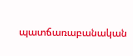պատճառաբանական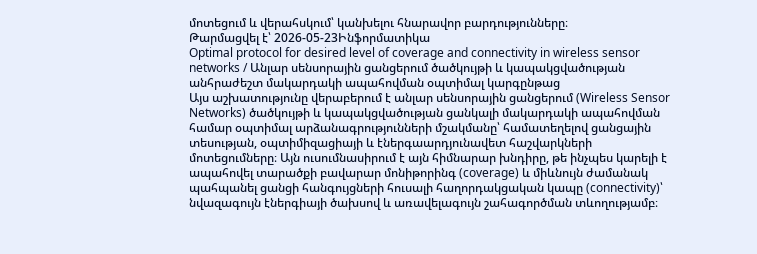մոտեցում և վերահսկում՝ կանխելու հնարավոր բարդությունները։
Թարմացվել է՝ 2026-05-23Ինֆորմատիկա
Optimal protocol for desired level of coverage and connectivity in wireless sensor networks / Անլար սենսորային ցանցերում ծածկույթի և կապակցվածության անհրաժեշտ մակարդակի ապահովման օպտիմալ կարգընթաց
Այս աշխատությունը վերաբերում է անլար սենսորային ցանցերում (Wireless Sensor Networks) ծածկույթի և կապակցվածության ցանկալի մակարդակի ապահովման համար օպտիմալ արձանագրությունների մշակմանը՝ համատեղելով ցանցային տեսության, օպտիմիզացիայի և էներգաարդյունավետ հաշվարկների մոտեցումները։ Այն ուսումնասիրում է այն հիմնարար խնդիրը, թե ինչպես կարելի է ապահովել տարածքի բավարար մոնիթորինգ (coverage) և միևնույն ժամանակ պահպանել ցանցի հանգույցների հուսալի հաղորդակցական կապը (connectivity)՝ նվազագույն էներգիայի ծախսով և առավելագույն շահագործման տևողությամբ։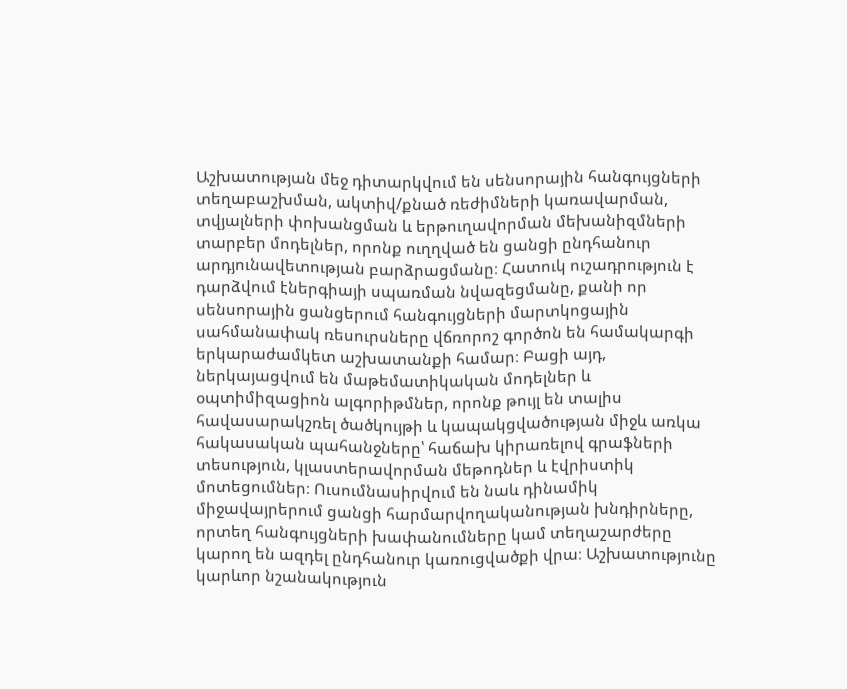Աշխատության մեջ դիտարկվում են սենսորային հանգույցների տեղաբաշխման, ակտիվ/քնած ռեժիմների կառավարման, տվյալների փոխանցման և երթուղավորման մեխանիզմների տարբեր մոդելներ, որոնք ուղղված են ցանցի ընդհանուր արդյունավետության բարձրացմանը։ Հատուկ ուշադրություն է դարձվում էներգիայի սպառման նվազեցմանը, քանի որ սենսորային ցանցերում հանգույցների մարտկոցային սահմանափակ ռեսուրսները վճռորոշ գործոն են համակարգի երկարաժամկետ աշխատանքի համար։ Բացի այդ, ներկայացվում են մաթեմատիկական մոդելներ և օպտիմիզացիոն ալգորիթմներ, որոնք թույլ են տալիս հավասարակշռել ծածկույթի և կապակցվածության միջև առկա հակասական պահանջները՝ հաճախ կիրառելով գրաֆների տեսություն, կլաստերավորման մեթոդներ և էվրիստիկ մոտեցումներ։ Ուսումնասիրվում են նաև դինամիկ միջավայրերում ցանցի հարմարվողականության խնդիրները, որտեղ հանգույցների խափանումները կամ տեղաշարժերը կարող են ազդել ընդհանուր կառուցվածքի վրա։ Աշխատությունը կարևոր նշանակություն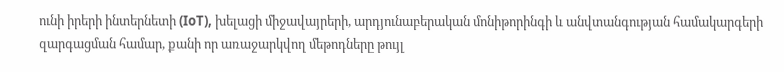ունի իրերի ինտերնետի (IoT), խելացի միջավայրերի, արդյունաբերական մոնիթորինգի և անվտանգության համակարգերի զարգացման համար, քանի որ առաջարկվող մեթոդները թույլ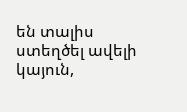են տալիս ստեղծել ավելի կայուն,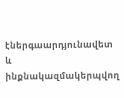էներգաարդյունավետ և ինքնակազմակերպվող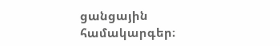ցանցային համակարգեր։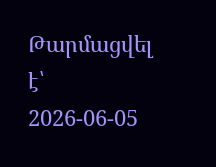Թարմացվել է՝ 2026-06-05